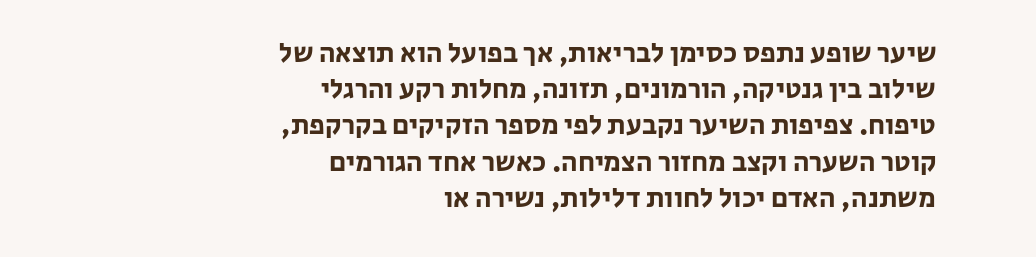שיער שופע נתפס כסימן לבריאות, אך בפועל הוא תוצאה של שילוב בין גנטיקה, הורמונים, תזונה, מחלות רקע והרגלי טיפוח. צפיפות השיער נקבעת לפי מספר הזקיקים בקרקפת, קוטר השערה וקצב מחזור הצמיחה. כאשר אחד הגורמים משתנה, האדם יכול לחוות דלילות, נשירה או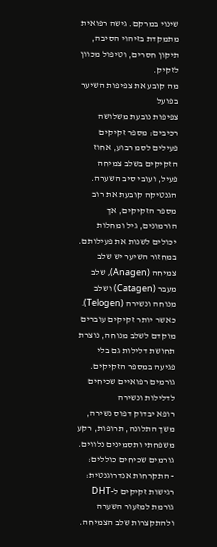שינוי במרקם. גישה רפואית מתמקדת בזיהוי הסיבה, תיקון חסרים, וטיפול מכוון לזקיק.
מה קובע את צפיפות השיער בפועל
צפיפות נובעת משלושה רכיבים: מספר זקיקים פעילים לסמ רבוע, אחוז הזקיקים בשלב צמיחה פעיל, ועובי סיב השערה. הגנטיקה קובעת את רוב מספר הזקיקים, אך הורמונים, גיל ומחלות יכולים לשנות את פעילותם. במחזור השיער יש שלב צמיחה (Anagen), שלב מעבר (Catagen) ושלב מנוחה ונשירה (Telogen). כאשר יותר זקיקים עוברים מוקדם לשלב מנוחה, נוצרת תחושת דלילות גם בלי פגיעה במספר הזקיקים.
גורמים רפואיים שכיחים לדלילות ונשירה
רופא יבדוק דפוס נשירה, משך התלונה, תרופות, רקע משפחתי ותסמינים נלווים. גורמים שכיחים כוללים:
- התקרחות אנדרוגנטית: רגישות זקיקים ל-DHT גורמת למזעור השערה ולהתקצרות שלב הצמיחה.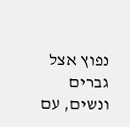נפוץ אצל גברים ונשים, עם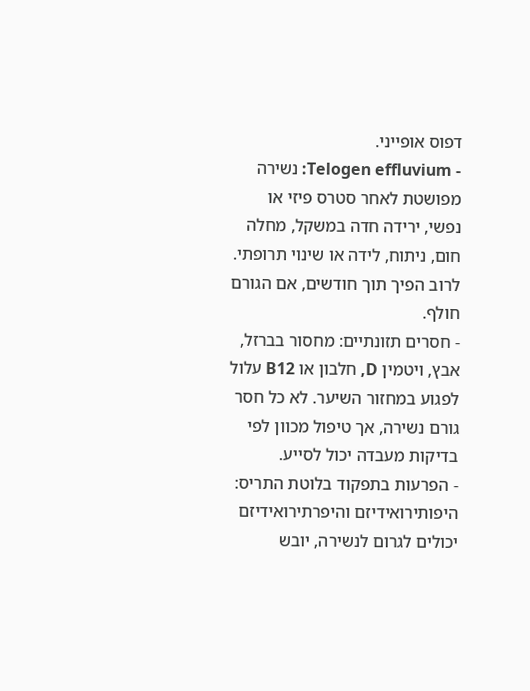דפוס אופייני.
- Telogen effluvium: נשירה מפושטת לאחר סטרס פיזי או נפשי, ירידה חדה במשקל, מחלה חום, ניתוח, לידה או שינוי תרופתי. לרוב הפיך תוך חודשים, אם הגורם חולף.
- חסרים תזונתיים: מחסור בברזל, אבץ, ויטמין D, חלבון או B12 עלול לפגוע במחזור השיער. לא כל חסר גורם נשירה, אך טיפול מכוון לפי בדיקות מעבדה יכול לסייע.
- הפרעות בתפקוד בלוטת התריס: היפותירואידיזם והיפרתירואידיזם יכולים לגרום לנשירה, יובש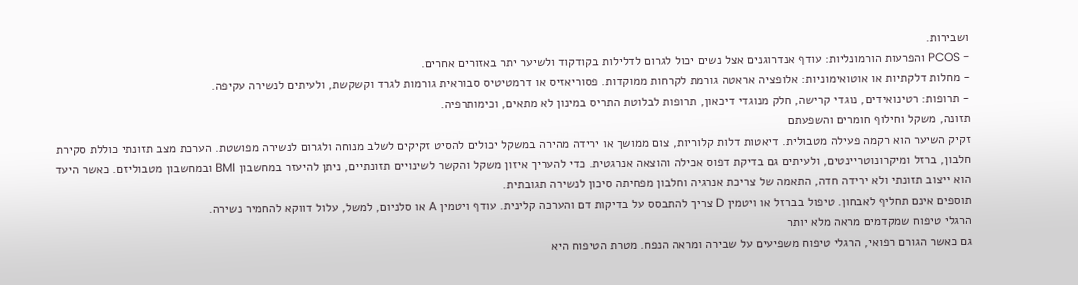ושבירות.
- PCOS והפרעות הורמונליות: עודף אנדרוגנים אצל נשים יכול לגרום לדלילות בקודקוד ולשיער יתר באזורים אחרים.
- מחלות דלקתיות או אוטואימוניות: אלופציה אראטה גורמת לקרחות ממוקדות. פסוריאזיס או דרמטיטיס סבוראית גורמות לגרד וקשקשת, ולעיתים לנשירה עקיפה.
- תרופות: רטינואידים, נוגדי קרישה, חלק מנוגדי דיכאון, תרופות לבלוטת התריס במינון לא מתאים, וכימותרפיה.
תזונה, משקל וחילוף חומרים והשפעתם
זקיק השיער הוא רקמה פעילה מטבולית. דיאטות דלות קלוריות, צום ממושך או ירידה מהירה במשקל יכולים להסיט זקיקים לשלב מנוחה ולגרום לנשירה מפושטת. הערכת מצב תזונתי כוללת סקירת חלבון, ברזל ומיקרונוטריינטים, ולעיתים גם בדיקת דפוס אכילה והוצאה אנרגטית. כדי להעריך איזון משקל והקשר לשינויים תזונתיים, ניתן להיעזר במחשבון BMI ובמחשבון מטבוליזם. כאשר היעד הוא ייצוב תזונתי ולא ירידה חדה, התאמה של צריכת אנרגיה וחלבון מפחיתה סיכון לנשירה תגובתית.
תוספים אינם תחליף לאבחון. טיפול בברזל או ויטמין D צריך להתבסס על בדיקות דם והערכה קלינית. עודף ויטמין A או סלניום, למשל, עלול דווקא להחמיר נשירה.
הרגלי טיפוח שמקדמים מראה מלא יותר
גם כאשר הגורם רפואי, הרגלי טיפוח משפיעים על שבירה ומראה הנפח. מטרת הטיפוח היא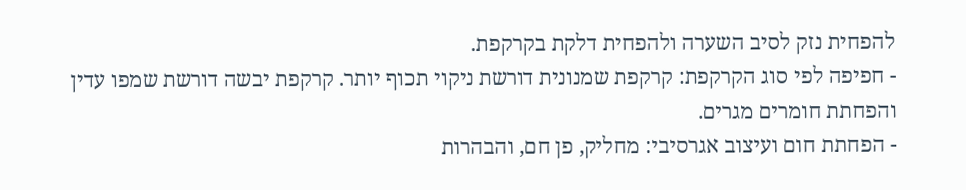להפחית נזק לסיב השערה ולהפחית דלקת בקרקפת.
- חפיפה לפי סוג הקרקפת: קרקפת שמנונית דורשת ניקוי תכוף יותר. קרקפת יבשה דורשת שמפו עדין והפחתת חומרים מגרים.
- הפחתת חום ועיצוב אגרסיבי: מחליק, פן חם, והבהרות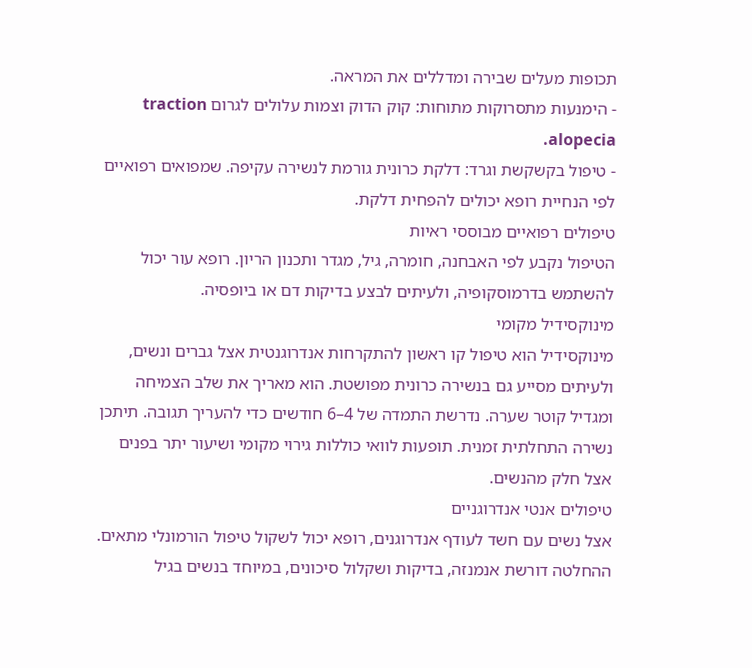תכופות מעלים שבירה ומדללים את המראה.
- הימנעות מתסרוקות מתוחות: קוק הדוק וצמות עלולים לגרום traction alopecia.
- טיפול בקשקשת וגרד: דלקת כרונית גורמת לנשירה עקיפה. שמפואים רפואיים לפי הנחיית רופא יכולים להפחית דלקת.
טיפולים רפואיים מבוססי ראיות
הטיפול נקבע לפי האבחנה, חומרה, גיל, מגדר ותכנון הריון. רופא עור יכול להשתמש בדרמוסקופיה, ולעיתים לבצע בדיקות דם או ביופסיה.
מינוקסידיל מקומי
מינוקסידיל הוא טיפול קו ראשון להתקרחות אנדרוגנטית אצל גברים ונשים, ולעיתים מסייע גם בנשירה כרונית מפושטת. הוא מאריך את שלב הצמיחה ומגדיל קוטר שערה. נדרשת התמדה של 4–6 חודשים כדי להעריך תגובה. תיתכן נשירה התחלתית זמנית. תופעות לוואי כוללות גירוי מקומי ושיעור יתר בפנים אצל חלק מהנשים.
טיפולים אנטי אנדרוגניים
אצל נשים עם חשד לעודף אנדרוגנים, רופא יכול לשקול טיפול הורמונלי מתאים. ההחלטה דורשת אנמנזה, בדיקות ושקלול סיכונים, במיוחד בנשים בגיל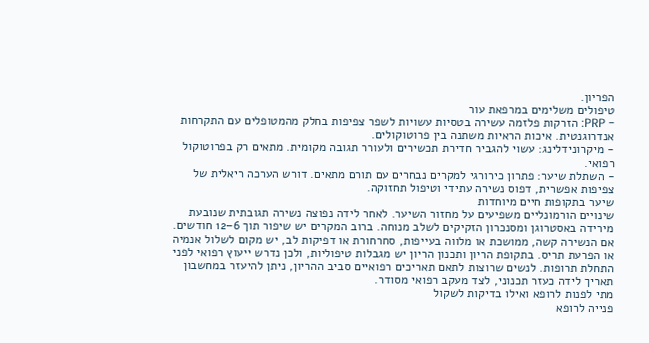הפריון.
טיפולים משלימים במרפאת עור
- PRP: הזרקות פלזמה עשירה בטסיות עשויות לשפר צפיפות בחלק מהמטופלים עם התקרחות אנדרוגנטית. איכות הראיות משתנה בין פרוטוקולים.
- מיקרונידלינג: עשוי להגביר חדירת תכשירים ולעורר תגובה מקומית. מתאים רק בפרוטוקול רפואי.
- השתלת שיער: פתרון כירורגי למקרים נבחרים עם תורם מתאים. דורש הערכה ריאלית של צפיפות אפשרית, דפוס נשירה עתידי וטיפול תחזוקה.
שיער בתקופות חיים מיוחדות
שינויים הורמונליים משפיעים על מחזור השיער. לאחר לידה נפוצה נשירה תגובתית שנובעת מירידה באסטרוגן ומסנכרון הזקיקים לשלב מנוחה. ברוב המקרים יש שיפור תוך 6–12 חודשים. אם הנשירה קשה, ממושכת או מלווה בעייפות, סחרחורת או דפיקות לב, יש מקום לשלול אנמיה או הפרעת תריס. בתקופת הריון ותכנון הריון יש מגבלות טיפוליות, ולכן נדרש ייעוץ רפואי לפני התחלת תרופות. לנשים שרוצות לתאם תאריכים רפואיים סביב ההריון, ניתן להיעזר במחשבון תאריך לידה כעזר תכנוני, לצד מעקב רפואי מסודר.
מתי לפנות לרופא ואילו בדיקות לשקול
פנייה לרופא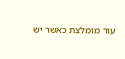עור מומלצת כאשר יש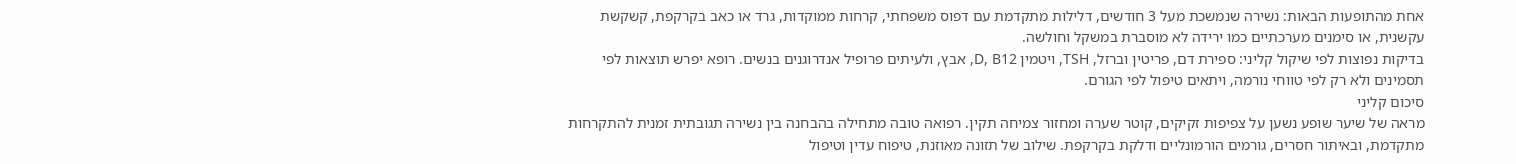אחת מהתופעות הבאות: נשירה שנמשכת מעל 3 חודשים, דלילות מתקדמת עם דפוס משפחתי, קרחות ממוקדות, גרד או כאב בקרקפת, קשקשת עקשנית, או סימנים מערכתיים כמו ירידה לא מוסברת במשקל וחולשה.
בדיקות נפוצות לפי שיקול קליני: ספירת דם, פריטין וברזל, TSH, ויטמין D, B12, אבץ, ולעיתים פרופיל אנדרוגנים בנשים. רופא יפרש תוצאות לפי תסמינים ולא רק לפי טווחי נורמה, ויתאים טיפול לפי הגורם.
סיכום קליני
מראה של שיער שופע נשען על צפיפות זקיקים, קוטר שערה ומחזור צמיחה תקין. רפואה טובה מתחילה בהבחנה בין נשירה תגובתית זמנית להתקרחות מתקדמת, ובאיתור חסרים, גורמים הורמונליים ודלקת בקרקפת. שילוב של תזונה מאוזנת, טיפוח עדין וטיפול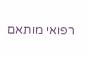רפואי מותאם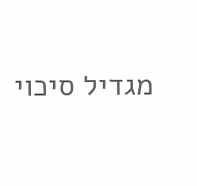מגדיל סיכוי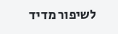לשיפור מדיד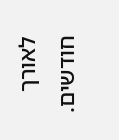לאורך חודשים.